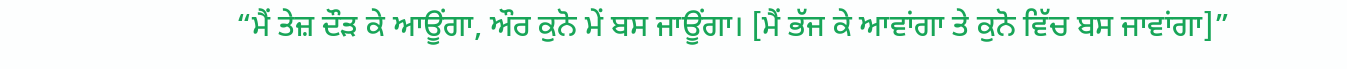“ਮੈਂ ਤੇਜ਼ ਦੌੜ ਕੇ ਆਊਂਗਾ, ਔਰ ਕੁਨੋ ਮੇਂ ਬਸ ਜਾਊਂਗਾ। [ਮੈਂ ਭੱਜ ਕੇ ਆਵਾਂਗਾ ਤੇ ਕੁਨੋ ਵਿੱਚ ਬਸ ਜਾਵਾਂਗਾ]”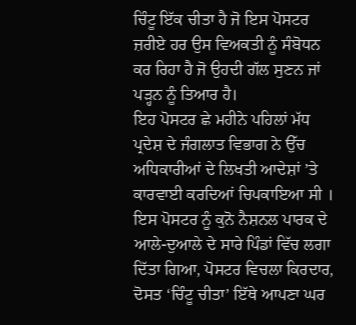ਚਿੰਟੂ ਇੱਕ ਚੀਤਾ ਹੈ ਜੋ ਇਸ ਪੋਸਟਰ ਜ਼ਰੀਏ ਹਰ ਉਸ ਵਿਅਕਤੀ ਨੂੰ ਸੰਬੋਧਨ ਕਰ ਰਿਹਾ ਹੈ ਜੋ ਉਹਦੀ ਗੱਲ ਸੁਣਨ ਜਾਂ ਪੜ੍ਹਨ ਨੂੰ ਤਿਆਰ ਹੈ।
ਇਹ ਪੋਸਟਰ ਛੇ ਮਹੀਨੇ ਪਹਿਲਾਂ ਮੱਧ ਪ੍ਰਦੇਸ਼ ਦੇ ਜੰਗਲਾਤ ਵਿਭਾਗ ਨੇ ਉੱਚ ਅਧਿਕਾਰੀਆਂ ਦੇ ਲਿਖਤੀ ਆਦੇਸ਼ਾਂ ’ਤੇ ਕਾਰਵਾਈ ਕਰਦਿਆਂ ਚਿਪਕਾਇਆ ਸੀ । ਇਸ ਪੋਸਟਰ ਨੂੰ ਕੁਨੋ ਨੈਸ਼ਨਲ ਪਾਰਕ ਦੇ ਆਲੇ-ਦੁਆਲੇ ਦੇ ਸਾਰੇ ਪਿੰਡਾਂ ਵਿੱਚ ਲਗਾ ਦਿੱਤਾ ਗਿਆ, ਪੋਸਟਰ ਵਿਚਲਾ ਕਿਰਦਾਰ, ਦੋਸਤ ‘ਚਿੰਟੂ ਚੀਤਾ’ ਇੱਥੇ ਆਪਣਾ ਘਰ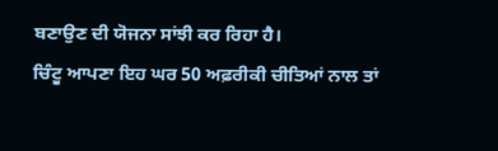ਬਣਾਉਣ ਦੀ ਯੋਜਨਾ ਸਾਂਝੀ ਕਰ ਰਿਹਾ ਹੈ।
ਚਿੰਟੂ ਆਪਣਾ ਇਹ ਘਰ 50 ਅਫ਼ਰੀਕੀ ਚੀਤਿਆਂ ਨਾਲ ਤਾਂ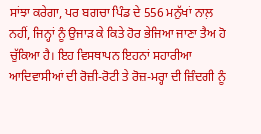ਸਾਂਝਾ ਕਰੇਗਾ, ਪਰ ਬਗਚਾ ਪਿੰਡ ਦੇ 556 ਮਨੁੱਖਾਂ ਨਾਲ਼ ਨਹੀਂ, ਜਿਨ੍ਹਾਂ ਨੂੰ ਉਜਾੜ ਕੇ ਕਿਤੇ ਹੋਰ ਭੇਜਿਆ ਜਾਣਾ ਤੈਅ ਹੋ ਚੁੱਕਿਆ ਹੈ। ਇਹ ਵਿਸਥਾਪਨ ਇਹਨਾਂ ਸਹਾਰੀਆ ਆਦਿਵਾਸੀਆਂ ਦੀ ਰੋਜ਼ੀ-ਰੋਟੀ ਤੇ ਰੋਜ਼-ਮਰ੍ਹਾ ਦੀ ਜ਼ਿੰਦਗੀ ਨੂੰ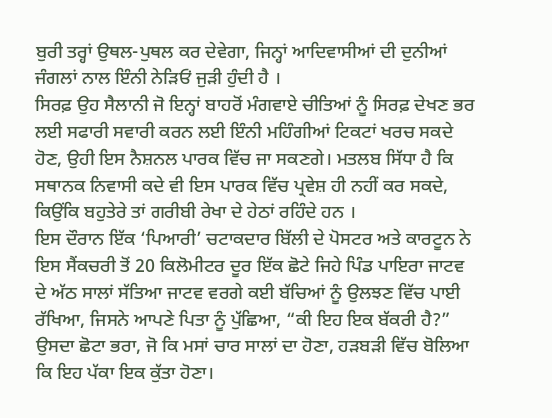ਬੁਰੀ ਤਰ੍ਹਾਂ ਉਥਲ-ਪੁਥਲ ਕਰ ਦੇਵੇਗਾ, ਜਿਨ੍ਹਾਂ ਆਦਿਵਾਸੀਆਂ ਦੀ ਦੁਨੀਆਂ ਜੰਗਲਾਂ ਨਾਲ ਇੰਨੀ ਨੇੜਿਓਂ ਜੁੜੀ ਹੁੰਦੀ ਹੈ ।
ਸਿਰਫ਼ ਉਹ ਸੈਲਾਨੀ ਜੋ ਇਨ੍ਹਾਂ ਬਾਹਰੋਂ ਮੰਗਵਾਏ ਚੀਤਿਆਂ ਨੂੰ ਸਿਰਫ਼ ਦੇਖਣ ਭਰ ਲਈ ਸਫਾਰੀ ਸਵਾਰੀ ਕਰਨ ਲਈ ਇੰਨੀ ਮਹਿੰਗੀਆਂ ਟਿਕਟਾਂ ਖਰਚ ਸਕਦੇ ਹੋਣ, ਉਹੀ ਇਸ ਨੈਸ਼ਨਲ ਪਾਰਕ ਵਿੱਚ ਜਾ ਸਕਣਗੇ। ਮਤਲਬ ਸਿੱਧਾ ਹੈ ਕਿ ਸਥਾਨਕ ਨਿਵਾਸੀ ਕਦੇ ਵੀ ਇਸ ਪਾਰਕ ਵਿੱਚ ਪ੍ਰਵੇਸ਼ ਹੀ ਨਹੀਂ ਕਰ ਸਕਦੇ, ਕਿਉਂਕਿ ਬਹੁਤੇਰੇ ਤਾਂ ਗਰੀਬੀ ਰੇਖਾ ਦੇ ਹੇਠਾਂ ਰਹਿੰਦੇ ਹਨ ।
ਇਸ ਦੌਰਾਨ ਇੱਕ ‘ਪਿਆਰੀ’ ਚਟਾਕਦਾਰ ਬਿੱਲੀ ਦੇ ਪੋਸਟਰ ਅਤੇ ਕਾਰਟੂਨ ਨੇ ਇਸ ਸੈਂਕਚਰੀ ਤੋਂ 20 ਕਿਲੋਮੀਟਰ ਦੂਰ ਇੱਕ ਛੋਟੇ ਜਿਹੇ ਪਿੰਡ ਪਾਇਰਾ ਜਾਟਵ ਦੇ ਅੱਠ ਸਾਲਾਂ ਸੱਤਿਆ ਜਾਟਵ ਵਰਗੇ ਕਈ ਬੱਚਿਆਂ ਨੂੰ ਉਲਝਣ ਵਿੱਚ ਪਾਈ ਰੱਖਿਆ, ਜਿਸਨੇ ਆਪਣੇ ਪਿਤਾ ਨੂੰ ਪੁੱਛਿਆ, “ਕੀ ਇਹ ਇਕ ਬੱਕਰੀ ਹੈ?” ਉਸਦਾ ਛੋਟਾ ਭਰਾ, ਜੋ ਕਿ ਮਸਾਂ ਚਾਰ ਸਾਲਾਂ ਦਾ ਹੋਣਾ, ਹੜਬੜੀ ਵਿੱਚ ਬੋਲਿਆ ਕਿ ਇਹ ਪੱਕਾ ਇਕ ਕੁੱਤਾ ਹੋਣਾ।